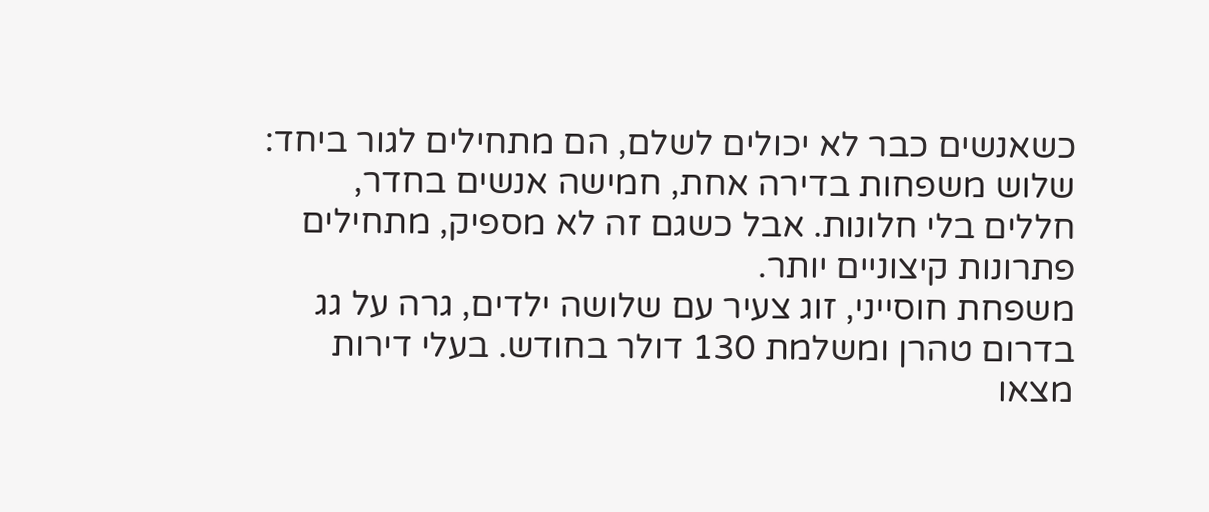כשאנשים כבר לא יכולים לשלם, הם מתחילים לגור ביחד: שלוש משפחות בדירה אחת, חמישה אנשים בחדר, חללים בלי חלונות. אבל כשגם זה לא מספיק, מתחילים פתרונות קיצוניים יותר.
משפחת חוסייני, זוג צעיר עם שלושה ילדים, גרה על גג בדרום טהרן ומשלמת 130 דולר בחודש. בעלי דירות מצאו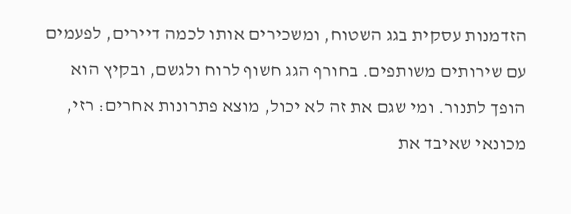הזדמנות עסקית בגג השטוח, ומשכירים אותו לכמה דיירים, לפעמים עם שירותים משותפים. בחורף הגג חשוף לרוח ולגשם, ובקיץ הוא הופך לתנור. ומי שגם את זה לא יכול, מוצא פתרונות אחרים: רזי, מכונאי שאיבד את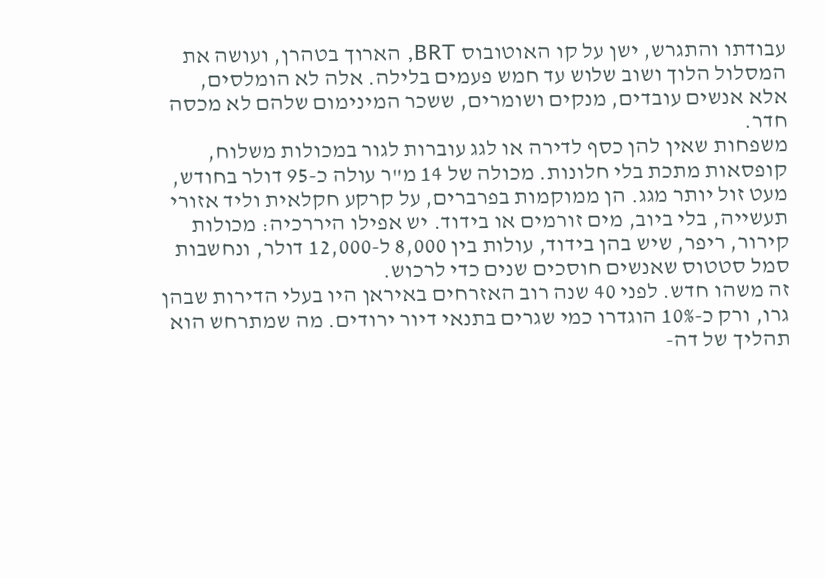עבודתו והתגרש, ישן על קו האוטובוס BRT, הארוך בטהרן, ועושה את המסלול הלוך ושוב שלוש עד חמש פעמים בלילה. אלה לא הומלסים, אלא אנשים עובדים, מנקים ושומרים, ששכר המינימום שלהם לא מכסה חדר.
משפחות שאין להן כסף לדירה או לגג עוברות לגור במכולות משלוח, קופסאות מתכת בלי חלונות. מכולה של 14 מ"ר עולה כ-95 דולר בחודש, מעט זול יותר מגג. הן ממוקמות בפרברים, על קרקע חקלאית וליד אזורי תעשייה, בלי ביוב, מים זורמים או בידוד. יש אפילו היררכיה: מכולות קירור, ריפר, שיש בהן בידוד, עולות בין 8,000 ל-12,000 דולר, ונחשבות סמל סטטוס שאנשים חוסכים שנים כדי לרכוש.
זה משהו חדש. לפני 40 שנה רוב האזרחים באיראן היו בעלי הדירות שבהן גרו, ורק כ-10% הוגדרו כמי שגרים בתנאי דיור ירודים. מה שמתרחש הוא תהליך של דה-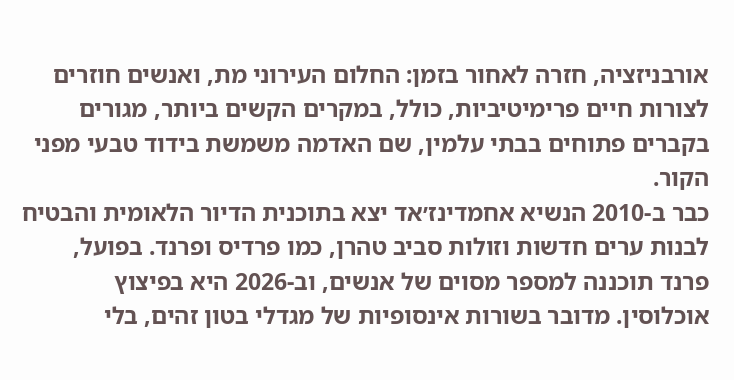אורבניזציה, חזרה לאחור בזמן: החלום העירוני מת, ואנשים חוזרים לצורות חיים פרימיטיביות, כולל, במקרים הקשים ביותר, מגורים בקברים פתוחים בבתי עלמין, שם האדמה משמשת בידוד טבעי מפני הקור.
כבר ב-2010 הנשיא אחמדינז׳אד יצא בתוכנית הדיור הלאומית והבטיח לבנות ערים חדשות וזולות סביב טהרן, כמו פרדיס ופרנד. בפועל, פרנד תוכננה למספר מסוים של אנשים, וב-2026 היא בפיצוץ אוכלוסין. מדובר בשורות אינסופיות של מגדלי בטון זהים, בלי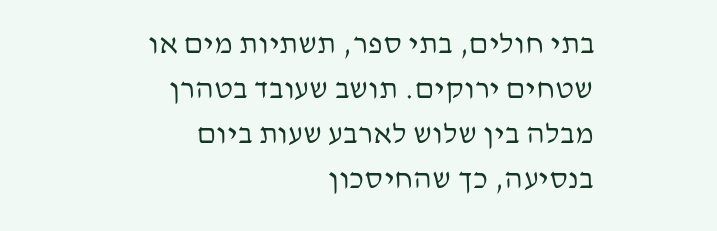בתי חולים, בתי ספר, תשתיות מים או שטחים ירוקים. תושב שעובד בטהרן מבלה בין שלוש לארבע שעות ביום בנסיעה, כך שהחיסכון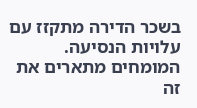בשכר הדירה מתקזז עם עלויות הנסיעה. המומחים מתארים את זה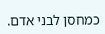כמחסן לבני אדם.